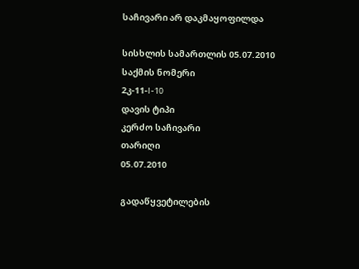საჩივარი არ დაკმაყოფილდა

სისხლის სამართლის 05.07.2010
საქმის ნომერი
2კ-11-I-10
დავის ტიპი
კერძო საჩივარი
თარიღი
05.07.2010

გადაწყვეტილების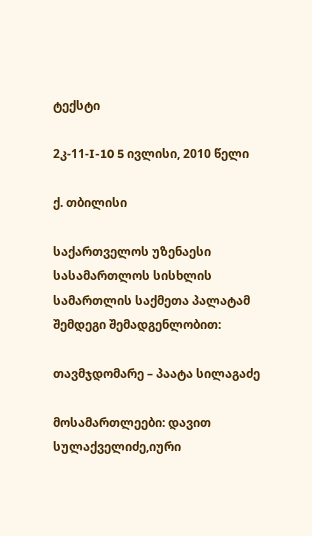ტექსტი

2კ-11-I-10 5 ივლისი, 2010 წელი

ქ. თბილისი

საქართველოს უზენაესი სასამართლოს სისხლის სამართლის საქმეთა პალატამ შემდეგი შემადგენლობით:

თავმჯდომარე – პაატა სილაგაძე

მოსამართლეები: დავით სულაქველიძე,იური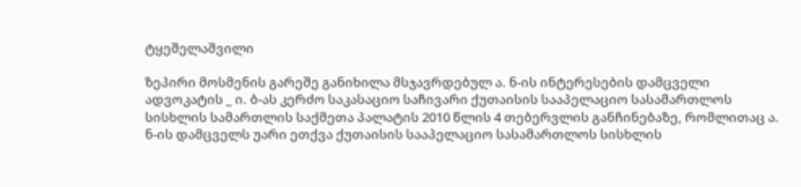ტყეშელაშვილი

ზეპირი მოსმენის გარეშე განიხილა მსჯავრდებულ ა. ნ-ის ინტერესების დამცველი ადვოკატის _ ი. ბ-ას კერძო საკასაციო საჩივარი ქუთაისის სააპელაციო სასამართლოს სისხლის სამართლის საქმეთა პალატის 2010 წლის 4 თებერვლის განჩინებაზე, რომლითაც ა. ნ-ის დამცველს უარი ეთქვა ქუთაისის სააპელაციო სასამართლოს სისხლის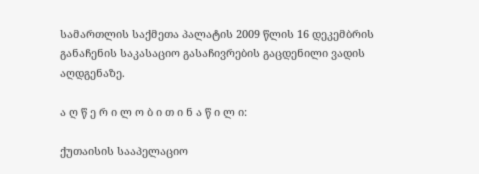სამართლის საქმეთა პალატის 2009 წლის 16 დეკემბრის განაჩენის საკასაციო გასაჩივრების გაცდენილი ვადის აღდგენაზე.

ა ღ წ ე რ ი ლ ო ბ ი თ ი ნ ა წ ი ლ ი:

ქუთაისის სააპელაციო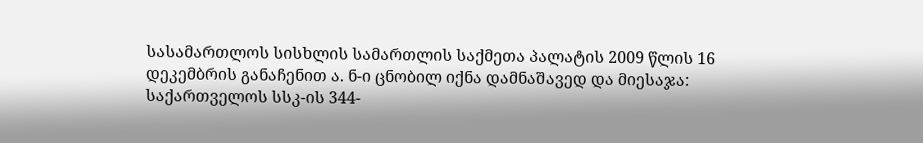სასამართლოს სისხლის სამართლის საქმეთა პალატის 2009 წლის 16 დეკემბრის განაჩენით ა. ნ-ი ცნობილ იქნა დამნაშავედ და მიესაჯა: საქართველოს სსკ-ის 344-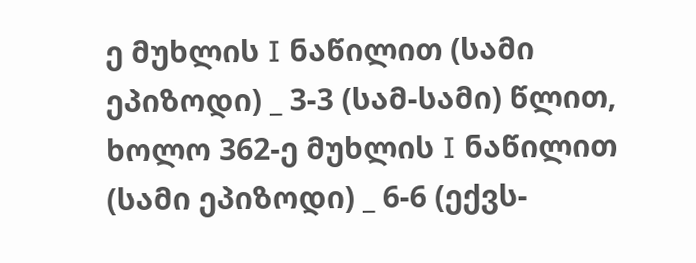ე მუხლის I ნაწილით (სამი ეპიზოდი) _ 3-3 (სამ-სამი) წლით, ხოლო 362-ე მუხლის I ნაწილით (სამი ეპიზოდი) _ 6-6 (ექვს-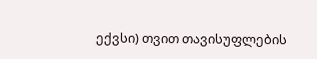ექვსი) თვით თავისუფლების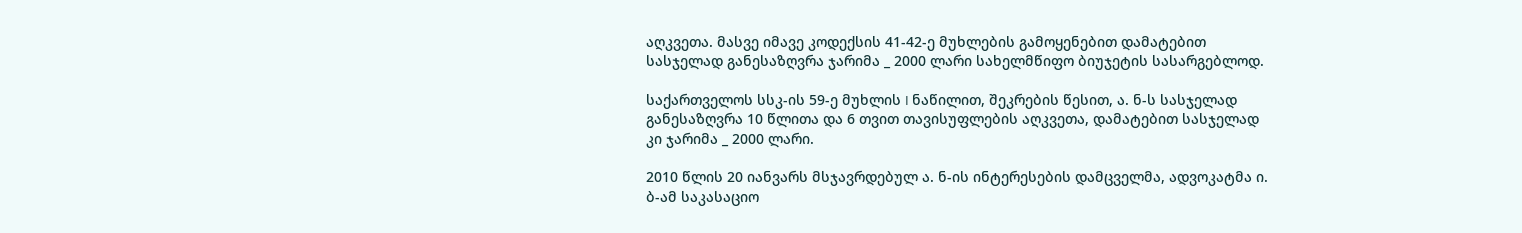აღკვეთა. მასვე იმავე კოდექსის 41-42-ე მუხლების გამოყენებით დამატებით სასჯელად განესაზღვრა ჯარიმა _ 2000 ლარი სახელმწიფო ბიუჯეტის სასარგებლოდ.

საქართველოს სსკ-ის 59-ე მუხლის I ნაწილით, შეკრების წესით, ა. ნ-ს სასჯელად განესაზღვრა 10 წლითა და 6 თვით თავისუფლების აღკვეთა, დამატებით სასჯელად კი ჯარიმა _ 2000 ლარი.

2010 წლის 20 იანვარს მსჯავრდებულ ა. ნ-ის ინტერესების დამცველმა, ადვოკატმა ი. ბ-ამ საკასაციო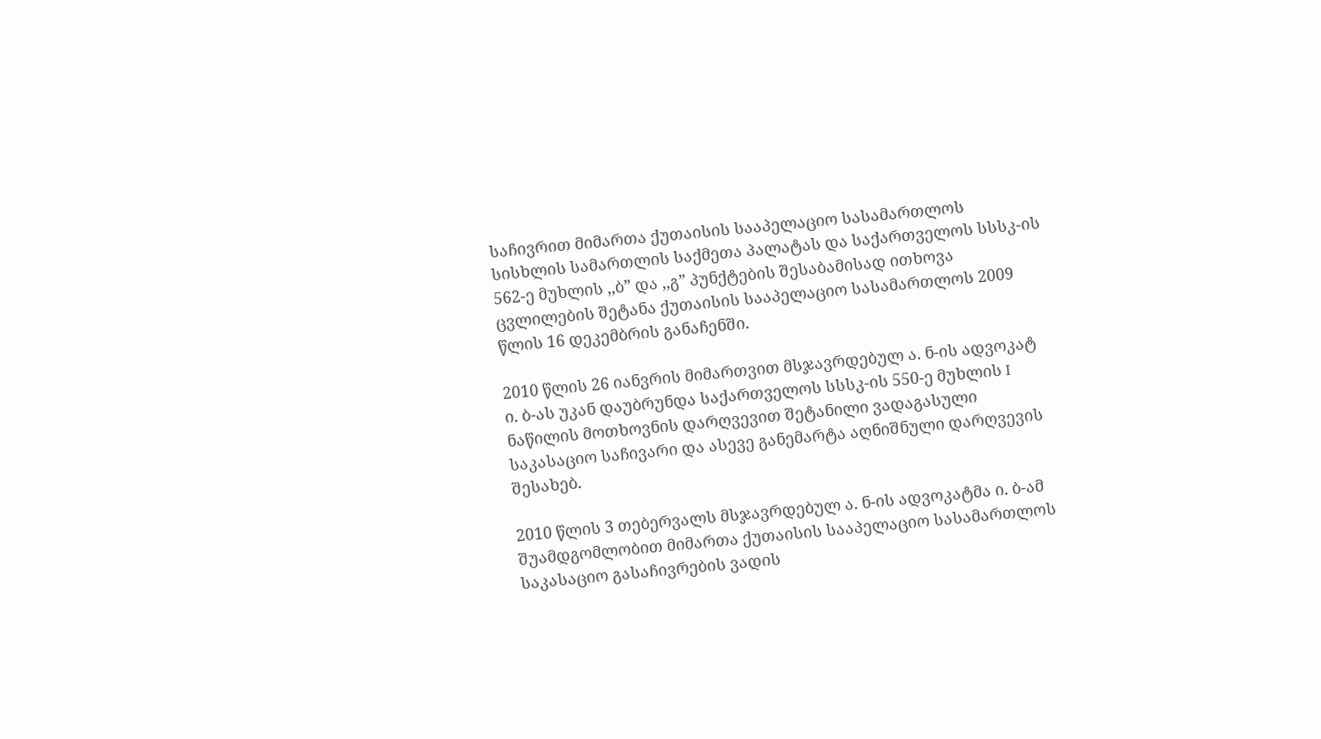საჩივრით მიმართა ქუთაისის სააპელაციო სასამართლოს სისხლის სამართლის საქმეთა პალატას და საქართველოს სსსკ-ის 562-ე მუხლის ,,ბ” და ,,გ” პუნქტების შესაბამისად ითხოვა ცვლილების შეტანა ქუთაისის სააპელაციო სასამართლოს 2009 წლის 16 დეკემბრის განაჩენში.

2010 წლის 26 იანვრის მიმართვით მსჯავრდებულ ა. ნ-ის ადვოკატ ი. ბ-ას უკან დაუბრუნდა საქართველოს სსსკ-ის 550-ე მუხლის I ნაწილის მოთხოვნის დარღვევით შეტანილი ვადაგასული საკასაციო საჩივარი და ასევე განემარტა აღნიშნული დარღვევის შესახებ.

2010 წლის 3 თებერვალს მსჯავრდებულ ა. ნ-ის ადვოკატმა ი. ბ-ამ შუამდგომლობით მიმართა ქუთაისის სააპელაციო სასამართლოს საკასაციო გასაჩივრების ვადის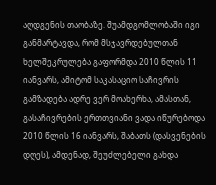აღდგენის თაობაზე. შუამდგომლობაში იგი განმარტავდა, რომ მსჯავრდებულთან ხელშეკრულება გაფორმდა 2010 წლის 11 იანვარს, ამიტომ საკასაციო საჩივრის გამზადება ადრე ვერ მოახერხა, ამასთან, გასაჩივრების ერთთვიანი ვადა იწურებოდა 2010 წლის 16 იანვარს, შაბათს (დასვენების დღეს), ამდენად, შეუძლებელი გახდა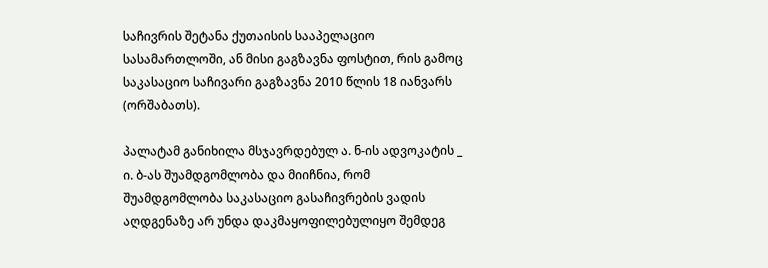საჩივრის შეტანა ქუთაისის სააპელაციო სასამართლოში, ან მისი გაგზავნა ფოსტით, რის გამოც საკასაციო საჩივარი გაგზავნა 2010 წლის 18 იანვარს (ორშაბათს).

პალატამ განიხილა მსჯავრდებულ ა. ნ-ის ადვოკატის _ ი. ბ-ას შუამდგომლობა და მიიჩნია, რომ შუამდგომლობა საკასაციო გასაჩივრების ვადის აღდგენაზე არ უნდა დაკმაყოფილებულიყო შემდეგ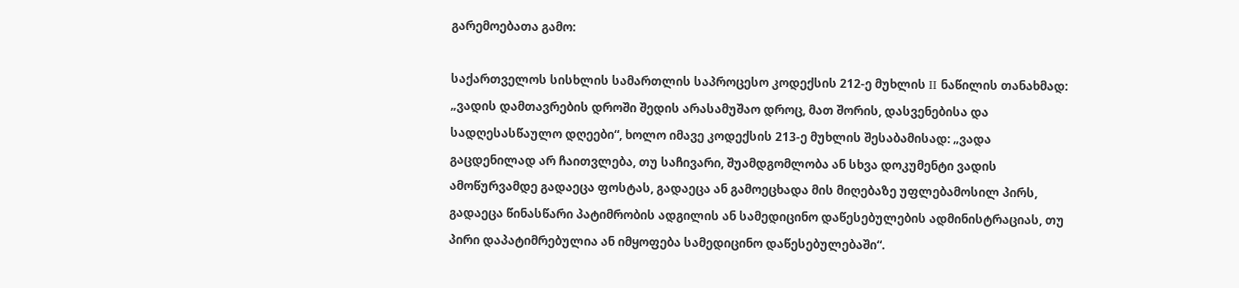გარემოებათა გამო:

საქართველოს სისხლის სამართლის საპროცესო კოდექსის 212-ე მუხლის II ნაწილის თანახმად: „ვადის დამთავრების დროში შედის არასამუშაო დროც, მათ შორის, დასვენებისა და სადღესასწაულო დღეები“, ხოლო იმავე კოდექსის 213-ე მუხლის შესაბამისად: „ვადა გაცდენილად არ ჩაითვლება, თუ საჩივარი, შუამდგომლობა ან სხვა დოკუმენტი ვადის ამოწურვამდე გადაეცა ფოსტას, გადაეცა ან გამოეცხადა მის მიღებაზე უფლებამოსილ პირს, გადაეცა წინასწარი პატიმრობის ადგილის ან სამედიცინო დაწესებულების ადმინისტრაციას, თუ პირი დაპატიმრებულია ან იმყოფება სამედიცინო დაწესებულებაში“.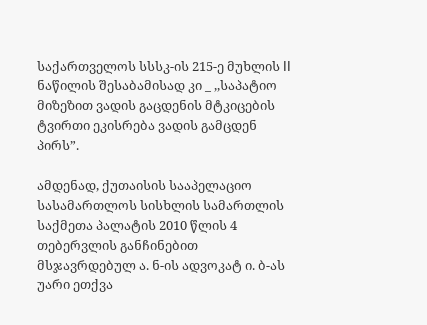საქართველოს სსსკ-ის 215-ე მუხლის II ნაწილის შესაბამისად კი _ ,,საპატიო მიზეზით ვადის გაცდენის მტკიცების ტვირთი ეკისრება ვადის გამცდენ პირს”.

ამდენად, ქუთაისის სააპელაციო სასამართლოს სისხლის სამართლის საქმეთა პალატის 2010 წლის 4 თებერვლის განჩინებით მსჯავრდებულ ა. ნ-ის ადვოკატ ი. ბ-ას უარი ეთქვა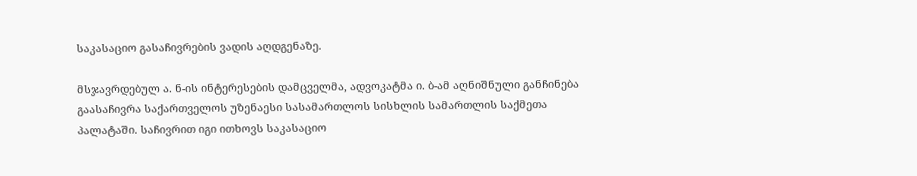საკასაციო გასაჩივრების ვადის აღდგენაზე.

მსჯავრდებულ ა. ნ-ის ინტერესების დამცველმა, ადვოკატმა ი. ბ-ამ აღნიშნული განჩინება გაასაჩივრა საქართველოს უზენაესი სასამართლოს სისხლის სამართლის საქმეთა პალატაში. საჩივრით იგი ითხოვს საკასაციო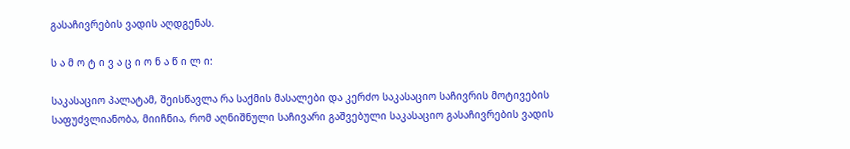გასაჩივრების ვადის აღდგენას.

ს ა მ ო ტ ი ვ ა ც ი ო ნ ა წ ი ლ ი:

საკასაციო პალატამ, შეისწავლა რა საქმის მასალები და კერძო საკასაციო საჩივრის მოტივების საფუძვლიანობა, მიიჩნია, რომ აღნიშნული საჩივარი გაშვებული საკასაციო გასაჩივრების ვადის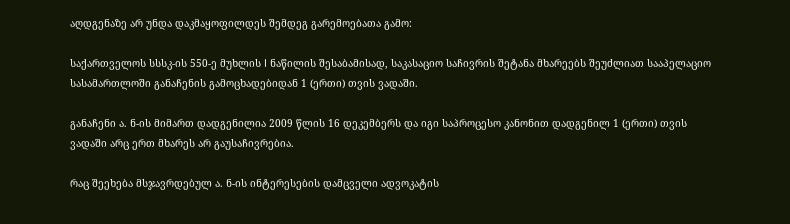აღდგენაზე არ უნდა დაკმაყოფილდეს შემდეგ გარემოებათა გამო:

საქართველოს სსსკ-ის 550-ე მუხლის I ნაწილის შესაბამისად, საკასაციო საჩივრის შეტანა მხარეებს შეუძლიათ სააპელაციო სასამართლოში განაჩენის გამოცხადებიდან 1 (ერთი) თვის ვადაში.

განაჩენი ა. ნ-ის მიმართ დადგენილია 2009 წლის 16 დეკემბერს და იგი საპროცესო კანონით დადგენილ 1 (ერთი) თვის ვადაში არც ერთ მხარეს არ გაუსაჩივრებია.

რაც შეეხება მსჯავრდებულ ა. ნ-ის ინტერესების დამცველი ადვოკატის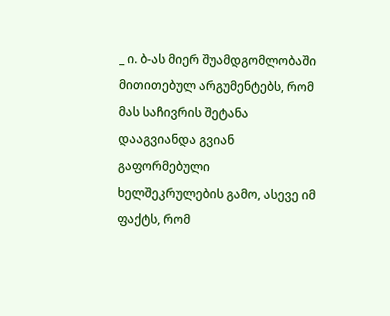_ ი. ბ-ას მიერ შუამდგომლობაში მითითებულ არგუმენტებს, რომ მას საჩივრის შეტანა დააგვიანდა გვიან გაფორმებული ხელშეკრულების გამო, ასევე იმ ფაქტს, რომ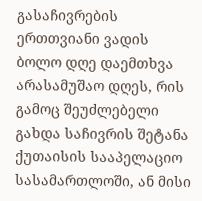გასაჩივრების ერთთვიანი ვადის ბოლო დღე დაემთხვა არასამუშაო დღეს, რის გამოც შეუძლებელი გახდა საჩივრის შეტანა ქუთაისის სააპელაციო სასამართლოში, ან მისი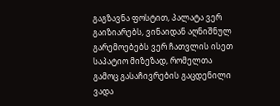გაგზავნა ფოსტით, პალატა ვერ გაიზიარებს, ვინაიდან აღნიშნულ გარემოებებს ვერ ჩათვლის ისეთ საპატიო მიზეზად, რომელთა გამოც გასაჩივრების გაცდენილი ვადა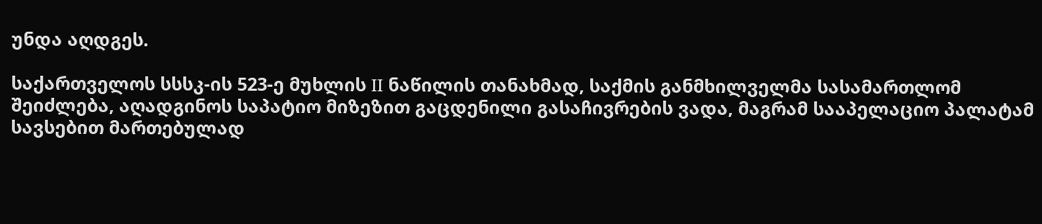უნდა აღდგეს.

საქართველოს სსსკ-ის 523-ე მუხლის II ნაწილის თანახმად, საქმის განმხილველმა სასამართლომ შეიძლება, აღადგინოს საპატიო მიზეზით გაცდენილი გასაჩივრების ვადა, მაგრამ სააპელაციო პალატამ სავსებით მართებულად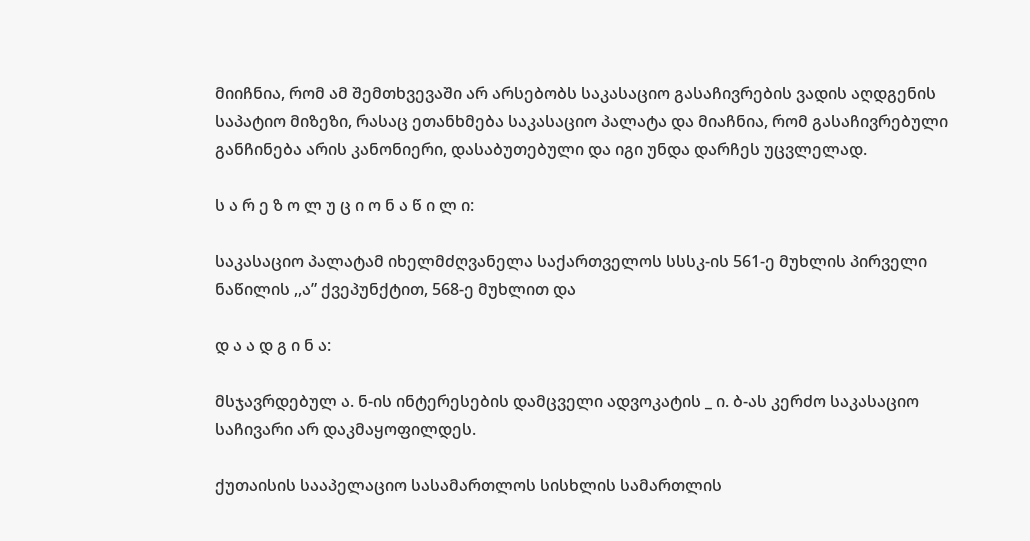მიიჩნია, რომ ამ შემთხვევაში არ არსებობს საკასაციო გასაჩივრების ვადის აღდგენის საპატიო მიზეზი, რასაც ეთანხმება საკასაციო პალატა და მიაჩნია, რომ გასაჩივრებული განჩინება არის კანონიერი, დასაბუთებული და იგი უნდა დარჩეს უცვლელად.

ს ა რ ე ზ ო ლ უ ც ი ო ნ ა წ ი ლ ი:

საკასაციო პალატამ იხელმძღვანელა საქართველოს სსსკ-ის 561-ე მუხლის პირველი ნაწილის ,,ა” ქვეპუნქტით, 568-ე მუხლით და

დ ა ა დ გ ი ნ ა:

მსჯავრდებულ ა. ნ-ის ინტერესების დამცველი ადვოკატის _ ი. ბ-ას კერძო საკასაციო საჩივარი არ დაკმაყოფილდეს.

ქუთაისის სააპელაციო სასამართლოს სისხლის სამართლის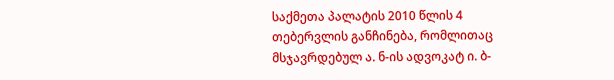საქმეთა პალატის 2010 წლის 4 თებერვლის განჩინება, რომლითაც მსჯავრდებულ ა. ნ-ის ადვოკატ ი. ბ-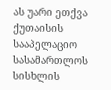ას უარი ეთქვა ქუთაისის სააპელაციო სასამართლოს სისხლის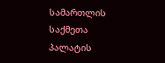სამართლის საქმეთა პალატის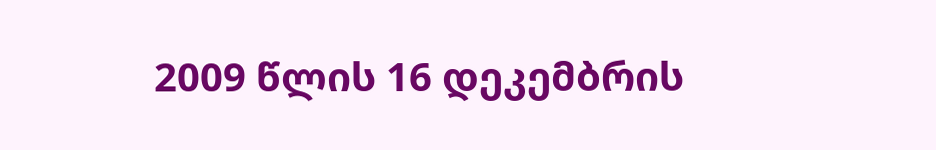2009 წლის 16 დეკემბრის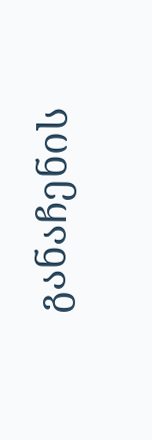განაჩენის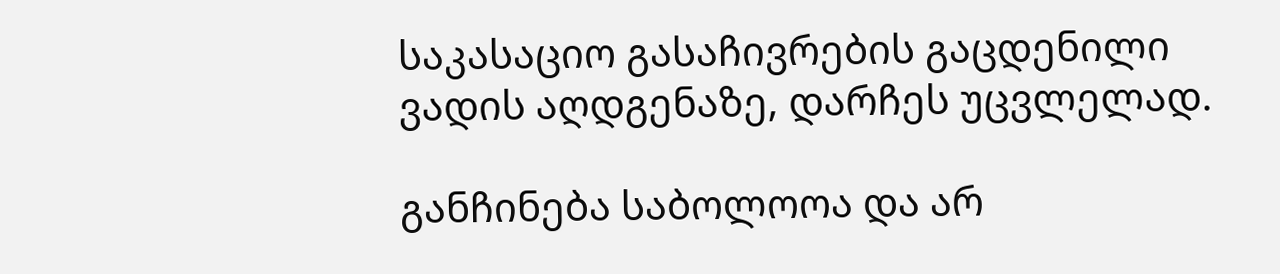საკასაციო გასაჩივრების გაცდენილი ვადის აღდგენაზე, დარჩეს უცვლელად.

განჩინება საბოლოოა და არ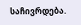საჩივრდება.